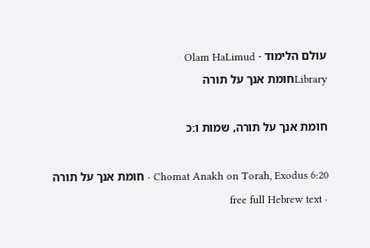עולם הלימוד · Olam HaLimud
Libraryחומת אנך על תורה

חומת אנך על תורה, שמות ו:כ

Chomat Anakh on Torah, Exodus 6:20 · חומת אנך על תורה · free full Hebrew text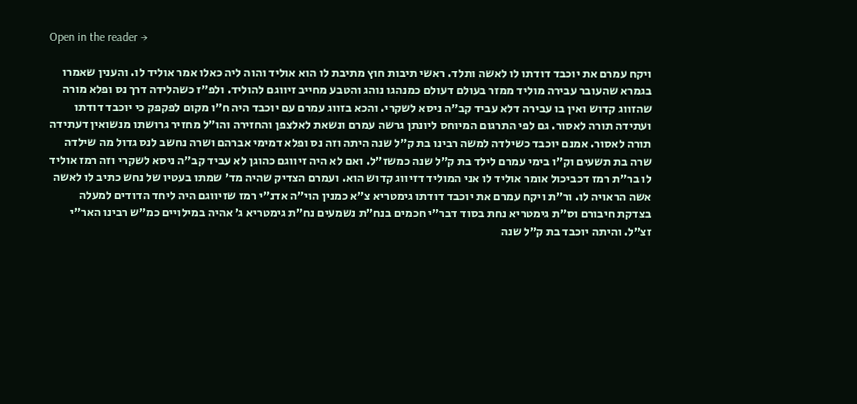Open in the reader →

ויקח עמרם את יוכבד דודתו לו לאשה ותלד. ראשי תיבות חוץ מתיבת לו הוא אוליד והוה ליה כאלו אמר אוליד לו. והענין שאמרו בגמרא שהעובר עבירה מוליד ממזר בעולם דעולם כמנהגו נוהג והטבע מחייב זיווגם להוליד. ולפ״ז כשהלידה דרך נס ופלא מורה שהזווג קדוש ואין בו עבירה דלא עביד קב״ה ניסא לשקרי. והכא בזווג עמרם עם יוכבד היה ח״ו מקום לפקפק כי יוכבד דודתו ועתידה תורה לאסור. גם לפי התרגום המיוחס ליונתן גרשה עמרם ונשאת לאלצפן והחזירה והו״ל מחזיר גרושתו מנשואין דעתידה תורה לאסור. אמנם יוכבד כשילדה למשה רבינו בת ק״ל שנה היתה וזה נס ופלא דמימי אברהם ושרה נחשב לנס גדול מה שילדה שרה בת תשעים וק״ו בימי עמרם לילד בת ק״ל שנה כמשז״ל. ואם לא היה זיווגם כהוגן לא עביד קב״ה ניסא לשקרי וזה רמז אוליד לו בר״ת רמז דכביכול אומר אוליד לו אני המוליד דזיווג קדוש הוא. ועמרם הצדיק שהיה מד׳ שמתו בעטיו של נחש כתיב לו לאשה אשה הראויה לו. ור״ת ויקח עמרם את יוכבד דודתו גימטריא צ״א כמנין הוי״ה אדנ״י רמז שזיווגם היה ליחד הדודים למעלה בצדקת חיבורם וס״ת גימטריא נחת בסוד דבר״י חכמים בנח״ת נשמעים נח״ת גימטריא ג׳ אהיה במילויים כמ״ש רבינו האר״י זצ״ל. והיתה יוכבד בת ק״ל שנה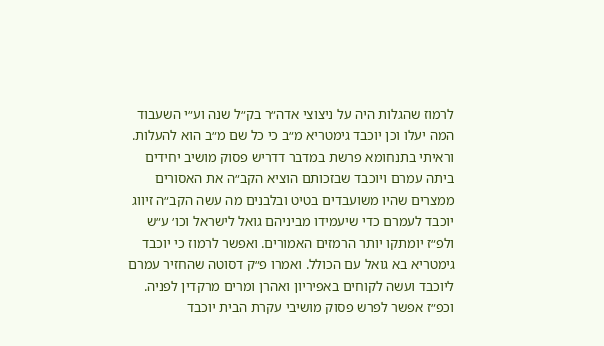לרמוז שהגלות היה על ניצוצי אדה״ר בק״ל שנה וע״י השעבוד המה יעלו וכן יוכבד גימטריא מ״ב כי כל שם מ״ב הוא להעלות. וראיתי בתנחומא פרשת במדבר דדריש פסוק מושיב יחידים ביתה עמרם ויוכבד שבזכותם הוציא הקב״ה את האסורים ממצרים שהיו משועבדים בטיט ובלבנים מה עשה הקב״ה זיווג יוכבד לעמרם כדי שיעמידו מביניהם גואל לישראל וכו׳ ע״ש ולפ״ז יומתקו יותר הרמזים האמורים. ואפשר לרמוז כי יוכבד גימטריא בא גואל עם הכולל. ואמרו פ״ק דסוטה שהחזיר עמרם ליוכבד ועשה לקוחים באפיריון ואהרן ומרים מרקדין לפניה. וכפ״ז אפשר לפרש פסוק מושיבי עקרת הבית יוכבד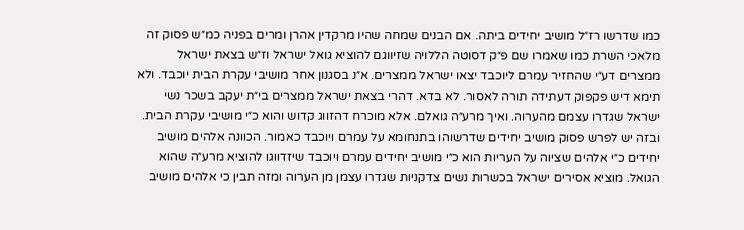כמו שדרשו רז״ל מושיב יחידים ביתה. אם הבנים שמחה שהיו מרקדין אהרן ומרים בפניה כמ״ש פסוק זה מלאכי השרת כמו שאמרו שם פ״ק דסוטה הללויה שזיווגם להוציא גואל ישראל וז״ש בצאת ישראל ממצרים דע״י שהחזיר עמרם ליוכבד יצאו ישראל ממצרים. א״נ בסגנון אחר מושיבי עקרת הבית יוכבד. ולא תימא דיש פקפוק דעתידה תורה לאסור. לא בדא. דהרי בצאת ישראל ממצרים בי״ת יעקב בשכר נשי ישראל שגדרו עצמם מהערוה. ואיך מרע״ה גואלם. אלא מוכרח דהזווג קדוש והוא כ״י מושיבי עקרת הבית. ובזה יש לפרש פסוק מושיב יחידים שדרשוהו בתנחומא על עמרם ויוכבד כאמור. הכוונה אלהים מושיב יחידים כ״י אלהים שציוה על העריות הוא כ״י מושיב יחידים עמרם ויוכבד שיזדווגו להוציא מרע״ה שהוא הגואל. מוציא אסירים ישראל בכשרות נשים צדקניות שגדרו עצמן מן הערוה ומזה תבין כי אלהים מושיב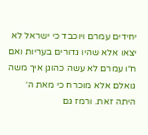יחידים עמרם ויוכבד כי ישראל לא יצאו אלא שהיו גדורים בעריות ואם ח״ו עמרם לא עשה כהוגן איך משה גואלם אלא מוכרח כי מאת ה׳ היתה זאת. ורמז גם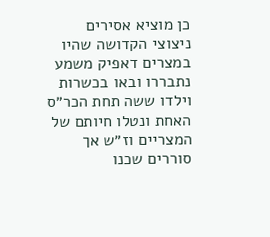כן מוציא אסירים ניצוצי הקדושה שהיו במצרים דאפיק משמע נתבררו ובאו בכשרות וילדו ששה תחת הכר״ס האחת ונטלו חיותם של המצריים וז״ש אך סוררים שכנו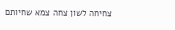צחיחה לשון צחה צמא שחיותם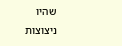שהיו ניצוצות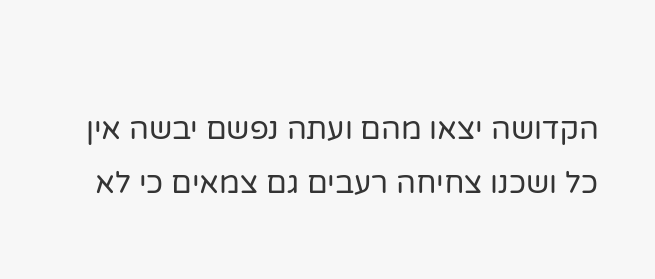הקדושה יצאו מהם ועתה נפשם יבשה אין כל ושכנו צחיחה רעבים גם צמאים כי לא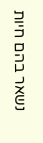נשאר בהם חיות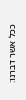ככל אשר דברנו: